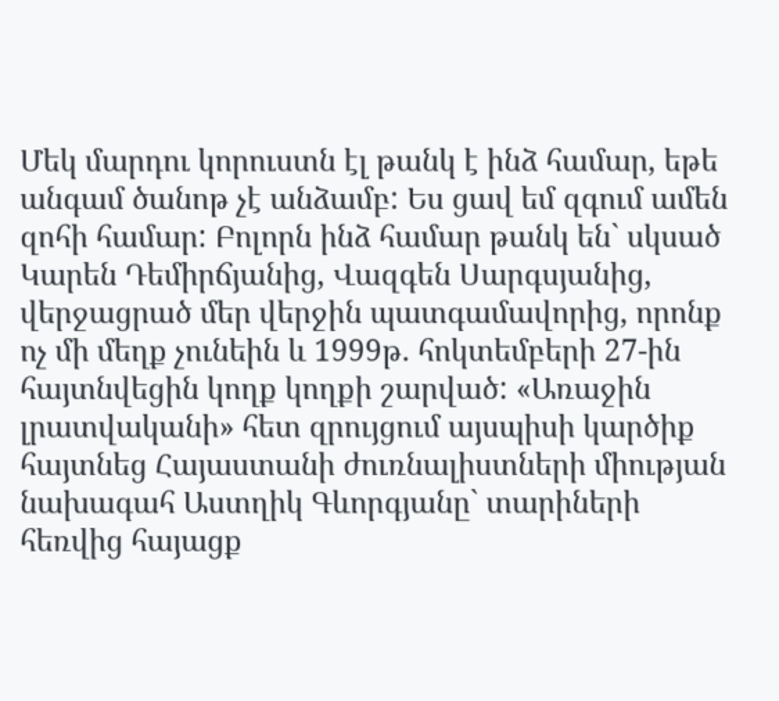Մեկ մարդու կորուստն էլ թանկ է ինձ համար, եթե անգամ ծանոթ չէ անձամբ: Ես ցավ եմ զգում ամեն զոհի համար: Բոլորն ինձ համար թանկ են` սկսած Կարեն Դեմիրճյանից, Վազգեն Սարգսյանից, վերջացրած մեր վերջին պատգամավորից, որոնք ոչ մի մեղք չունեին և 1999թ. հոկտեմբերի 27-ին հայտնվեցին կողք կողքի շարված: «Առաջին լրատվականի» հետ զրույցում այսպիսի կարծիք հայտնեց Հայաստանի ժուռնալիստների միության նախագահ Աստղիկ Գևորգյանը` տարիների հեռվից հայացք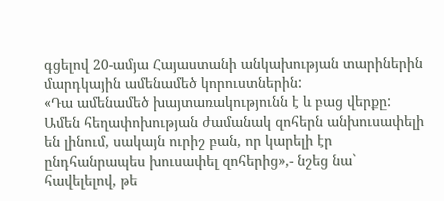գցելով 20-ամյա Հայաստանի անկախության տարիներին մարդկային ամենամեծ կորուստներին:
«Դա ամենամեծ խայտառակությունն է և բաց վերքը: Ամեն հեղափոխության ժամանակ զոհերն անխուսափելի են լինում, սակայն ուրիշ բան, որ կարելի էր ընդհանրապես խուսափել զոհերից»,- նշեց նա` հավելելով, թե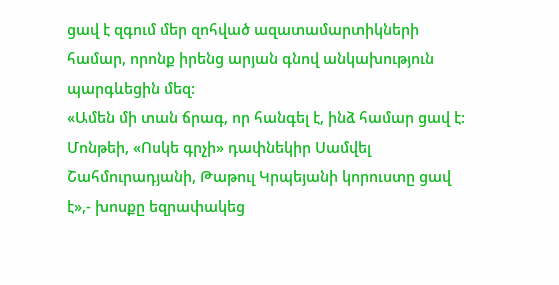ցավ է զգում մեր զոհված ազատամարտիկների համար, որոնք իրենց արյան գնով անկախություն պարգևեցին մեզ:
«Ամեն մի տան ճրագ, որ հանգել է, ինձ համար ցավ է: Մոնթեի, «Ոսկե գրչի» դափնեկիր Սամվել Շահմուրադյանի, Թաթուլ Կրպեյանի կորուստը ցավ է»,- խոսքը եզրափակեց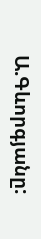Ա.Գևորգյանը: